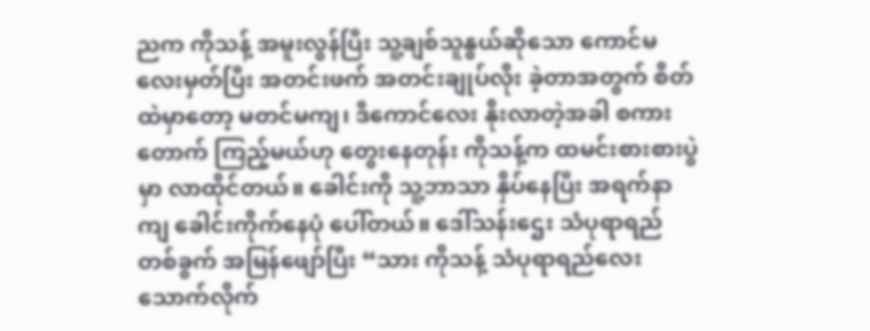ညက ကိုသန့် အမူးလွန်ပြီး သူ့ချစ်သူနွယ်ဆိုသော ကောင်မလေးမှတ်ပြီး အတင်းဖက် အတင်းချုပ်လိုး ခဲ့တာအတွက် စိတ်ထဲမှာတော့ မတင်မကျ၊ ဒီကောင်လေး နိုးလာတဲ့အခါ စကားတောက် ကြည့်မယ်ဟု တွေးနေတုန်း ကိုသန့်က ထမင်းစားစားပွဲမှာ လာထိုင်တယ်။ ခေါင်းကို သူ့ဘာသာ နှိပ်နေပြီး အရက်နာကျ ခေါင်းကိုက်နေပုံ ပေါ်တယ်။ ဒေါ်သန်းဌေး သံပုရာရည်တစ်ခွက် အမြန်ဖျော်ပြီး “သား ကိုသန့် သံပုရာရည်လေး သောက်လိုက်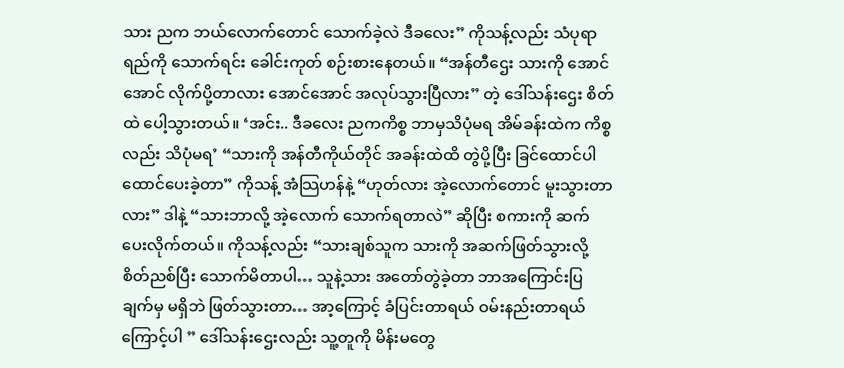သား ညက ဘယ်လောက်တောင် သောက်ခဲ့လဲ ဒီခလေး” ကိုသန့်လည်း သံပုရာရည်ကို သောက်ရင်း ခေါင်းကုတ် စဉ်းစားနေတယ်။ “အန်တီဌေး သားကို အောင်အောင် လိုက်ပို့တာလား အောင်အောင် အလုပ်သွားပြီလား” တဲ့ ဒေါ်သန်းဌေး စိတ်ထဲ ပေါ့သွားတယ်။ ‘အင်း.. ဒီခလေး ညကကိစ္စ ဘာမှသိပုံမရ အိမ်ခန်းထဲက ကိစ္စလည်း သိပုံမရ’ “သားကို အန်တီကိုယ်တိုင် အခန်းထဲထိ တွဲပို့ပြီး ခြင်ထောင်ပါ ထောင်ပေးခဲ့တာ” ကိုသန့် အံသြဟန်နဲ့ “ဟုတ်လား အဲ့လောက်တောင် မူးသွားတာလား” ဒါနဲ့ “သားဘာလို့ အဲ့လောက် သောက်ရတာလဲ” ဆိုပြီး စကားကို ဆက်ပေးလိုက်တယ်။ ကိုသန့်လည်း “သားချစ်သူက သားကို အဆက်ဖြတ်သွားလို့ စိတ်ညစ်ပြီး သောက်မိတာပါ… သူနဲ့သား အတော်တွဲခဲ့တာ ဘာအကြောင်းပြချက်မှ မရှိဘဲ ဖြတ်သွားတာ… အာ့ကြောင့် ခံပြင်းတာရယ် ဝမ်းနည်းတာရယ် ကြောင့်ပါ ” ဒေါ်သန်းဌေးလည်း သူ့တူကို မိန်းမတွေ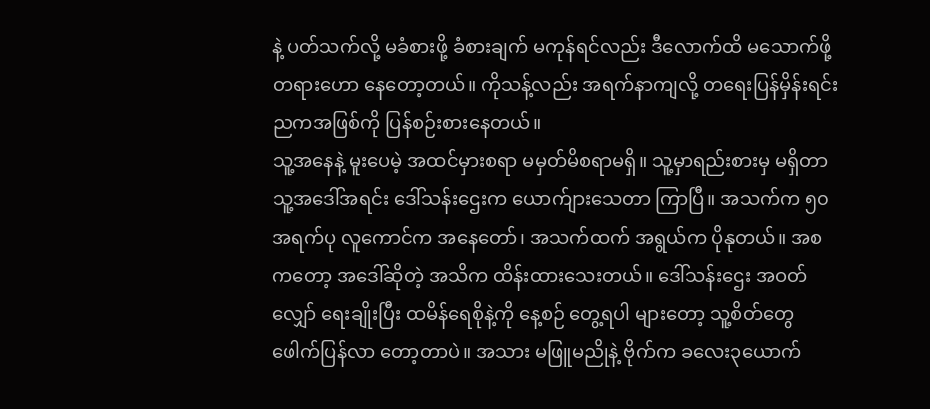နဲ့ ပတ်သက်လို့ မခံစားဖို့ ခံစားချက် မကုန်ရင်လည်း ဒီလောက်ထိ မသောက်ဖို့ တရားဟော နေတော့တယ်။ ကိုသန့်လည်း အရက်နာကျလို့ တရေးပြန်မှိန်းရင်း ညကအဖြစ်ကို ပြန်စဉ်းစားနေတယ်။
သူ့အနေနဲ့ မူးပေမဲ့ အထင်မှားစရာ မမှတ်မိစရာမရှိ။ သူ့မှာရည်းစားမှ မရှိတာ သူ့အဒေါ်အရင်း ဒေါ်သန်းဌေးက ယောက်ျားသေတာ ကြာပြီ။ အသက်က ၅၀ အရက်ပု လူကောင်က အနေတော်၊ အသက်ထက် အရွယ်က ပိုနုတယ်။ အစကတော့ အဒေါ်ဆိုတဲ့ အသိက ထိန်းထားသေးတယ်။ ဒေါ်သန်းဌေး အဝတ်လျှော် ရေးချိုးပြီး ထမိန်ရေစိုနဲ့ကို နေ့စဉ် တွေ့ရပါ များတော့ သူ့စိတ်တွေ ဖေါက်ပြန်လာ တော့တာပဲ။ အသား မဖြူမညိုနဲ့ ဗိုက်က ခလေး၃ယောက်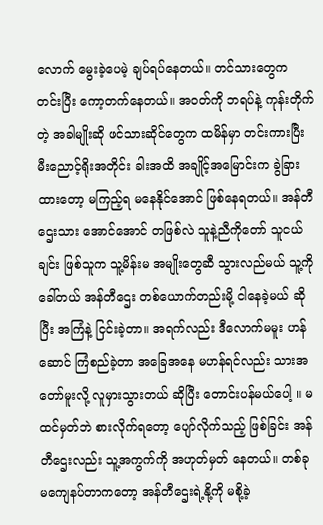လောက် မွေးခဲ့ပေမဲ့ ချပ်ရပ်နေတယ်။ တင်သားတွေက တင်းပြီး ကော့တက်နေတယ်။ အဝတ်ကို ဘရပ်နဲ့ ကုန်းတိုက်တဲ့ အခါမျိုးဆို ဖင်သားဆိုင်တွေက ထမိန်မှာ တင်းကားပြီး မီးညောင့်ရိုးအတိုင်း ခါးအထိ အချိုင့်အမြောင်းက ခွဲခြားထားတော့ မကြည့်ရ မနေနိုင်အောင် ဖြစ်နေရတယ်။ အန်တီဌေးသား အောင်အောင် တဖြစ်လဲ သူနဲ့ညီကိုတော် သူငယ်ချင်း ဖြစ်သူက သူ့မိန်းမ အမျိုးတွေဆီ သွားလည်မယ် သူ့ကိုခေါ်တယ် အန်တီဌေး တစ်ယောက်တည်းမို့ ငါနေခဲ့မယ် ဆိုပြီး အကြံနဲ့ ငြင်းခဲ့တာ။ အရက်လည်း ဒီလောက်မမူး ဟန်ဆောင် ကြံစည်ခဲ့တာ အခြေအနေ မဟန်ရင်လည်း သားအတော်မူးလို့ လူမှားသွားတယ် ဆိုပြီး တောင်းပန်မယ်ပေါ့ ။ မထင်မှတ်ဘဲ စားလိုက်ရတော့ ပျော်လိုက်သည့် ဖြစ်ခြင်း အန်တီဌေးလည်း သူ့အကွက်ကို အဟုတ်မှတ် နေတယ်။ တစ်ခု မကျေနပ်တာကတော့ အန်တီဌေးရဲ့နို့ကို မစို့ခဲ့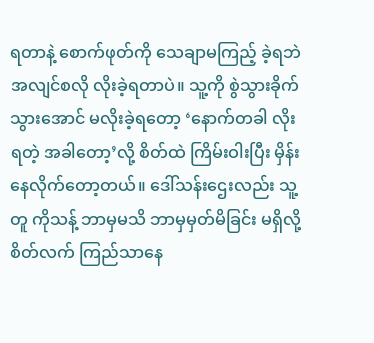ရတာနဲ့ စောက်ဖုတ်ကို သေချာမကြည့် ခဲ့ရဘဲ အလျင်စလို လိုးခဲ့ရတာပဲ။ သူ့ကို စွဲသွားခိုက် သွားအောင် မလိုးခဲ့ရတော့ ‘နောက်တခါ လိုးရတဲ့ အခါတော့’လို့ စိတ်ထဲ ကြိမ်းဝါးပြီး မှိန်းနေလိုက်တော့တယ်။ ဒေါ်သန်းဌေးလည်း သူ့တူ ကိုသန့် ဘာမှမသိ ဘာမှမှတ်မိခြင်း မရှိလို့ စိတ်လက် ကြည်သာနေ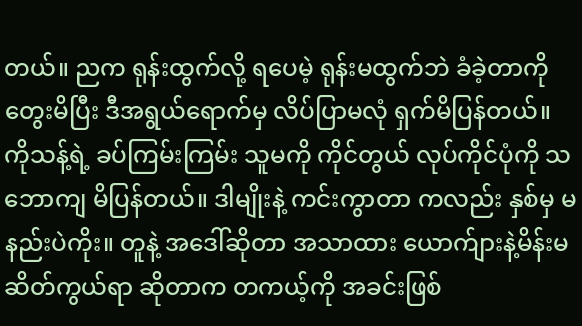တယ်။ ညက ရုန်းထွက်လို့ ရပေမဲ့ ရုန်းမထွက်ဘဲ ခံခဲ့တာကို တွေးမိပြီး ဒီအရွယ်ရောက်မှ လိပ်ပြာမလုံ ရှက်မိပြန်တယ်။
ကိုသန့်ရဲ့ ခပ်ကြမ်းကြမ်း သူမကို ကိုင်တွယ် လုပ်ကိုင်ပုံကို သဘောကျ မိပြန်တယ်။ ဒါမျိုးနဲ့ ကင်းကွာတာ ကလည်း နှစ်မှ မနည်းပဲကိုး။ တူနဲ့ အဒေါ်ဆိုတာ အသာထား ယောက်ျားနဲ့မိန်းမ ဆိတ်ကွယ်ရာ ဆိုတာက တကယ့်ကို အခင်းဖြစ်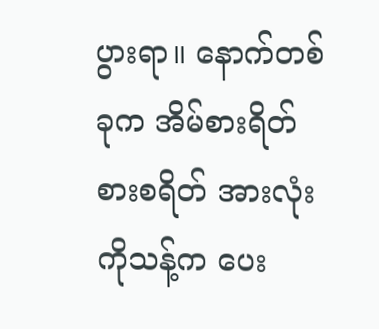ပွားရာ။ နောက်တစ်ခုက အိမ်စားရိတ် စားစရိတ် အားလုံး ကိုသန့်က ပေး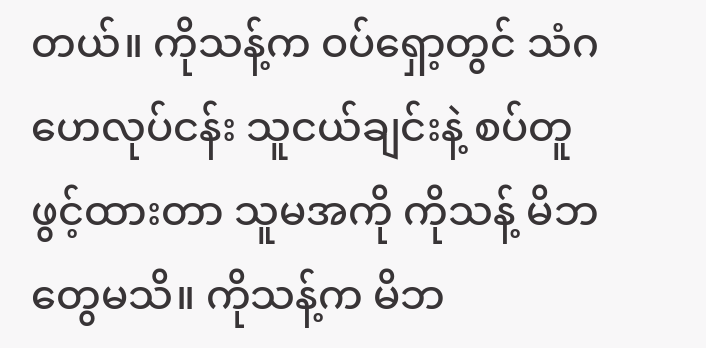တယ်။ ကိုသန့်က ဝပ်ရှော့တွင် သံဂဟေလုပ်ငန်း သူငယ်ချင်းနဲ့ စပ်တူ ဖွင့်ထားတာ သူမအကို ကိုသန့် မိဘတွေမသိ။ ကိုသန့်က မိဘ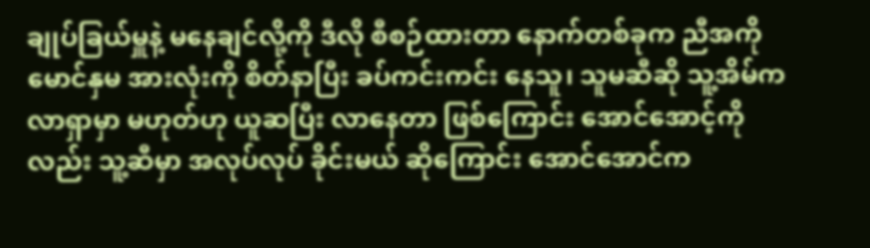ချုပ်ခြယ်မှူနဲ့ မနေချင်လို့ကို ဒီလို စီစဉ်ထားတာ နောက်တစ်ခုက ညီအကို မောင်နှမ အားလုံးကို စိတ်နာပြီး ခပ်ကင်းကင်း နေသူ၊ သူမဆီဆို သူ့အိမ်က လာရှာမှာ မဟုတ်ဟု ယူဆပြီး လာနေတာ ဖြစ်ကြောင်း အောင်အောင့်ကိုလည်း သူ့ဆီမှာ အလုပ်လုပ် ခိုင်းမယ် ဆိုကြောင်း အောင်အောင်က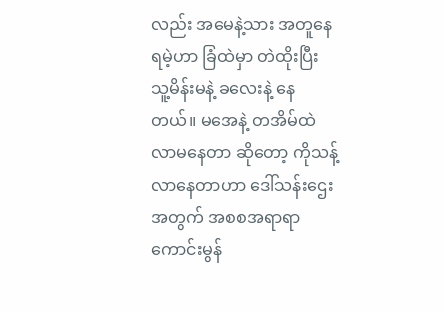လည်း အမေနဲ့သား အတူနေရမဲ့ဟာ ခြံထဲမှာ တဲထိုးပြီး သူ့မိန်းမနဲ့ ခလေးနဲ့ နေတယ်။ မအေနဲ့ တအိမ်ထဲ လာမနေတာ ဆိုတော့ ကိုသန့် လာနေတာဟာ ဒေါ်သန်းဌေးအတွက် အစစအရာရာ ကောင်းမွန်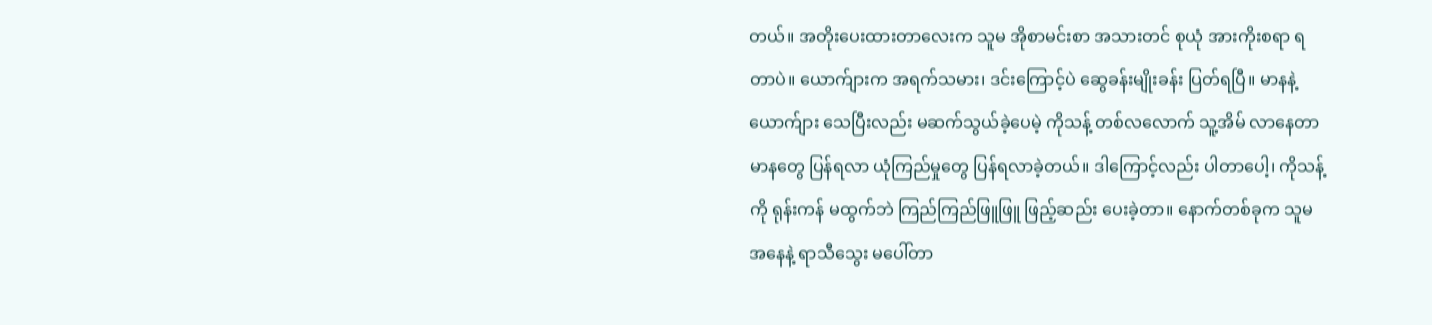တယ်။ အတိုးပေးထားတာလေးက သူမ အိုစာမင်းစာ အသားတင် စုယုံ အားကိုးစရာ ရတာပဲ။ ယောက်ျားက အရက်သမား၊ ဒင်းကြောင့်ပဲ ဆွေခန်းမျိုးခန်း ပြတ်ရပြီ။ မာနနဲ့ ယောက်ျား သေပြီးလည်း မဆက်သွယ်ခဲ့ပေမဲ့ ကိုသန့် တစ်လလောက် သူ့အိမ် လာနေတာ မာနတွေ ပြန်ရလာ ယုံကြည်မှုတွေ ပြန်ရလာခဲ့တယ်။ ဒါကြောင့်လည်း ပါတာပေါ့၊ ကိုသန့်ကို ရုန်းကန် မထွက်ဘဲ ကြည်ကြည်ဖြူဖြူ ဖြည့်ဆည်း ပေးခဲ့တာ။ နောက်တစ်ခုက သူမအနေနဲ့ ရာသီသွေး မပေါ်တာ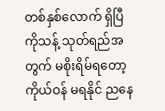တစ်နှစ်လောက် ရှိပြီ ကိုသန့် သုတ်ရည်အတွက် မစိုးရိမ်ရတော့ ကိုယ်ဝန် မရနိုင် ညနေ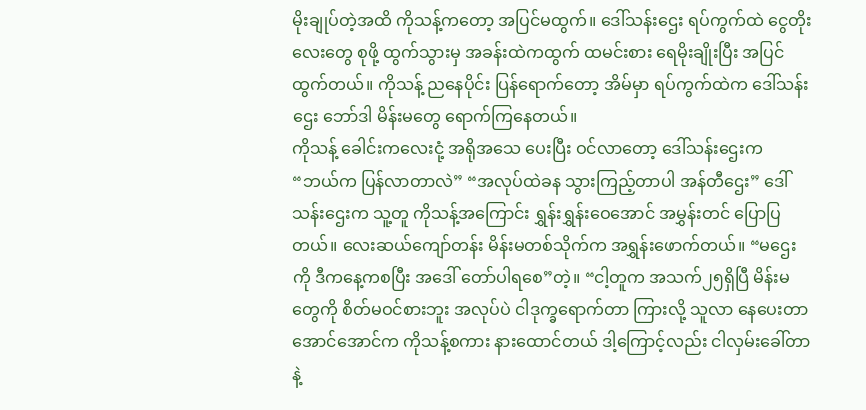မိုးချုပ်တဲ့အထိ ကိုသန့်ကတော့ အပြင်မထွက်။ ဒေါ်သန်းဌေး ရပ်ကွက်ထဲ ငွေတိုးလေးတွေ စုဖို့ ထွက်သွားမှ အခန်းထဲကထွက် ထမင်းစား ရေမိုးချိုးပြီး အပြင်ထွက်တယ်။ ကိုသန့် ညနေပိုင်း ပြန်ရောက်တော့ အိမ်မှာ ရပ်ကွက်ထဲက ဒေါ်သန်းဌေး ဘော်ဒါ မိန်းမတွေ ရောက်ကြနေတယ်။
ကိုသန့် ခေါင်းကလေးငုံ့ အရိုအသေ ပေးပြီး ဝင်လာတော့ ဒေါ်သန်းဌေးက “ဘယ်က ပြန်လာတာလဲ” “အလုပ်ထဲခန သွားကြည့်တာပါ အန်တီဌေး” ဒေါ်သန်းဌေးက သူ့တူ ကိုသန့်အကြောင်း ရွှန်းရွှန်းဝေအောင် အမွှန်းတင် ပြောပြတယ်။ လေးဆယ်ကျော်တန်း မိန်းမတစ်သိုက်က အရွှန်းဖောက်တယ်။ “မဌေးကို ဒီကနေ့ကစပြီး အဒေါ် တော်ပါရစေ”တဲ့။ “ငါ့တူက အသက်၂၅ရှိပြီ မိန်းမတွေကို စိတ်မဝင်စားဘူး အလုပ်ပဲ ငါဒုက္ခရောက်တာ ကြားလို့ သူလာ နေပေးတာ အောင်အောင်က ကိုသန့်စကား နားထောင်တယ် ဒါ့ကြောင့်လည်း ငါလှမ်းခေါ်တာနဲ့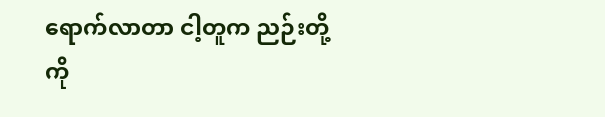ရောက်လာတာ ငါ့တူက ညဉ်းတို့ကို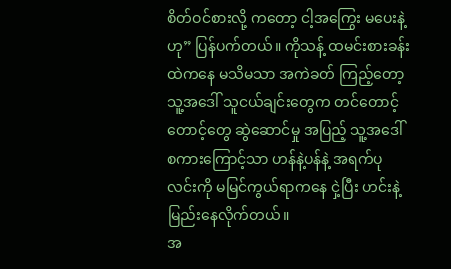စိတ်ဝင်စားလို့ ကတော့ ငါ့အကြွေး မပေးနဲ့ဟု” ပြန်ပက်တယ်။ ကိုသန့် ထမင်းစားခန်း ထဲကနေ မသိမသာ အကဲခတ် ကြည့်တော့ သူ့အဒေါ် သူငယ်ချင်းတွေက တင်တောင့်တောင့်တွေ ဆွဲဆောင်မှု အပြည့် သူ့အဒေါ် စကားကြောင့်သာ ဟန်နဲ့ပန်နဲ့ အရက်ပုလင်းကို မမြင်ကွယ်ရာကနေ ငှဲ့ပြီး ဟင်းနဲ့ မြည်းနေလိုက်တယ်။
အ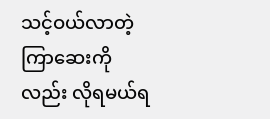သင့်ဝယ်လာတဲ့ ကြာဆေးကိုလည်း လိုရမယ်ရ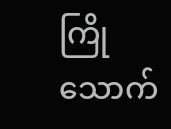ကြိုသောက်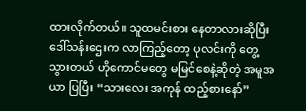ထားလိုက်တယ်။ သူထမင်းစား နေတာလားဆိုပြီး ဒေါ်သန်းဌေးက လာကြည့်တော့ ပုလင်းကို တွေ့သွားတယ် ဟိုကောင်မတွေ မမြင်စေနဲ့ဆိုတဲ့ အမူအယာ ပြပြီး “သားလေး အကုန် ထည့်စားနော်”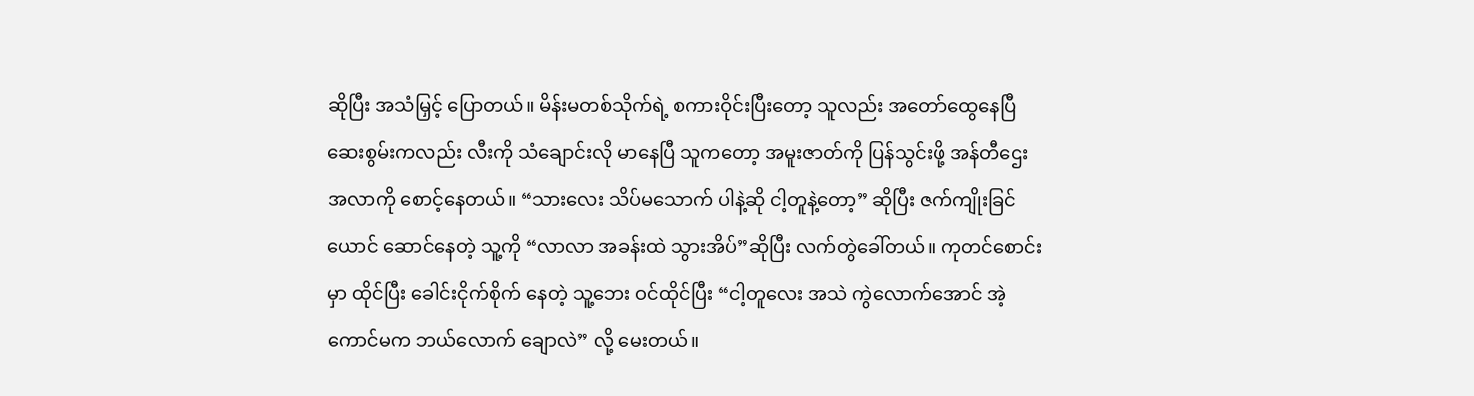ဆိုပြီး အသံမြှင့် ပြောတယ်။ မိန်းမတစ်သိုက်ရဲ့ စကားဝိုင်းပြီးတော့ သူလည်း အတော်ထွေနေပြီ ဆေးစွမ်းကလည်း လီးကို သံချောင်းလို မာနေပြီ သူကတော့ အမူးဇာတ်ကို ပြန်သွင်းဖို့ အန်တီဌေး အလာကို စောင့်နေတယ်။ “သားလေး သိပ်မသောက် ပါနဲ့ဆို ငါ့တူနဲ့တော့” ဆိုပြီး ဇက်ကျိုးခြင်ယောင် ဆောင်နေတဲ့ သူ့ကို “လာလာ အခန်းထဲ သွားအိပ်”ဆိုပြီး လက်တွဲခေါ်တယ်။ ကုတင်စောင်းမှာ ထိုင်ပြီး ခေါင်းငိုက်စိုက် နေတဲ့ သူ့ဘေး ဝင်ထိုင်ပြီး “ငါ့တူလေး အသဲ ကွဲလောက်အောင် အဲ့ကောင်မက ဘယ်လောက် ချောလဲ” လို့ မေးတယ်။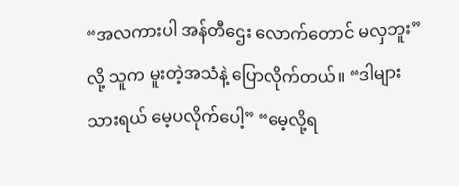“အလကားပါ အန်တီဌေး လောက်တောင် မလှဘူး”လို့ သူက မူးတဲ့အသံနဲ့ ပြောလိုက်တယ်။ “ဒါများ သားရယ် မေ့ပလိုက်ပေါ့” “မေ့လို့ရ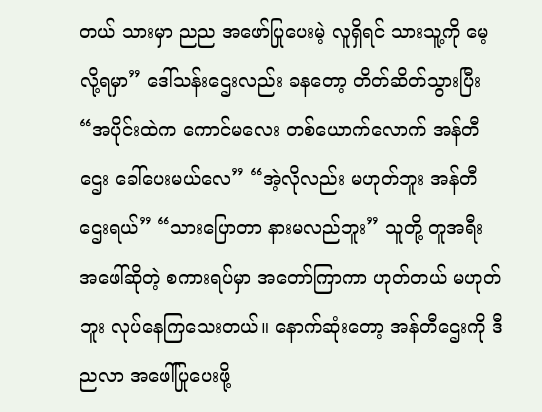တယ် သားမှာ ညည အဖော်ပြုပေးမဲ့ လူရှိရင် သားသူ့ကို မေ့လို့ရမှာ” ဒေါ်သန်းဌေးလည်း ခနတော့ တိတ်ဆိတ်သွားပြီး “အပိုင်းထဲက ကောင်မလေး တစ်ယောက်လောက် အန်တီဌေး ခေါ်ပေးမယ်လေ” “အဲ့လိုလည်း မဟုတ်ဘူး အန်တီဌေးရယ်” “သားပြောတာ နားမလည်ဘူး” သူတို့ တူအရီး အဖေါ်ဆိုတဲ့ စကားရပ်မှာ အတော်ကြာကာ ဟုတ်တယ် မဟုတ်ဘူး လုပ်နေကြသေးတယ်။ နောက်ဆုံးတော့ အန်တီဌေးကို ဒီညလာ အဖေါ်ပြုပေးဖို့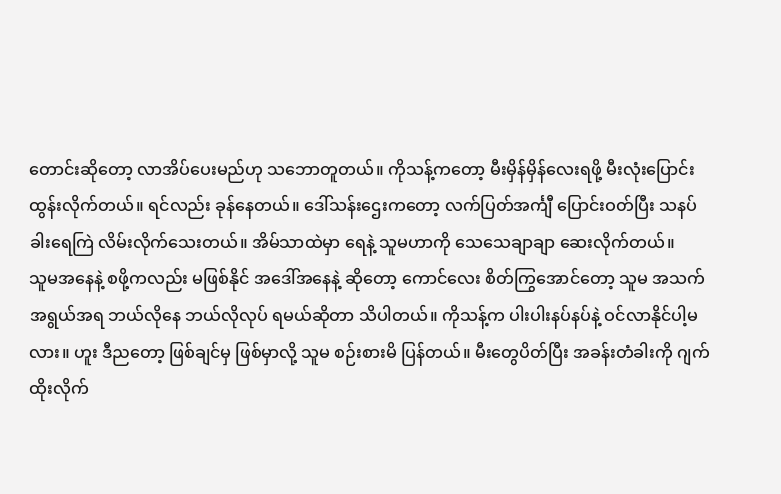တောင်းဆိုတော့ လာအိပ်ပေးမည်ဟု သဘောတူတယ်။ ကိုသန့်ကတော့ မီးမှိန်မှိန်လေးရဖို့ မီးလုံးပြောင်း ထွန်းလိုက်တယ်။ ရင်လည်း ခုန်နေတယ်။ ဒေါ်သန်းဌေးကတော့ လက်ပြတ်အင်္ကျီ ပြောင်းဝတ်ပြီး သနပ်ခါးရေကြဲ လိမ်းလိုက်သေးတယ်။ အိမ်သာထဲမှာ ရေနဲ့ သူမဟာကို သေသေချာချာ ဆေးလိုက်တယ်။
သူမအနေနဲ့ စဖို့ကလည်း မဖြစ်နိုင် အဒေါ်အနေနဲ့ ဆိုတော့ ကောင်လေး စိတ်ကြွအောင်တော့ သူမ အသက်အရွယ်အရ ဘယ်လိုနေ ဘယ်လိုလုပ် ရမယ်ဆိုတာ သိပါတယ်။ ကိုသန့်က ပါးပါးနပ်နပ်နဲ့ ဝင်လာနိုင်ပါ့မလား။ ဟူး ဒီညတော့ ဖြစ်ချင်မှ ဖြစ်မှာလို့ သူမ စဉ်းစားမိ ပြန်တယ်။ မီးတွေပိတ်ပြီး အခန်းတံခါးကို ဂျက်ထိုးလိုက်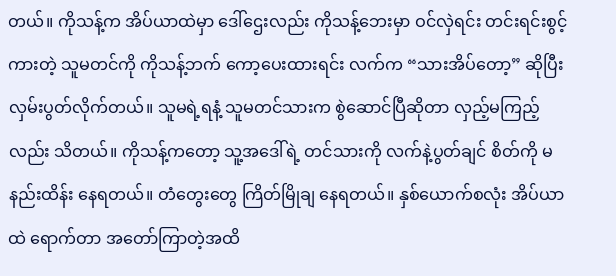တယ်။ ကိုသန့်က အိပ်ယာထဲမှာ ဒေါ်ဌေးလည်း ကိုသန့်ဘေးမှာ ဝင်လှဲရင်း တင်းရင်းစွင့်ကားတဲ့ သူမတင်ကို ကိုသန့်ဘက် ကော့ပေးထားရင်း လက်က “သားအိပ်တော့” ဆိုပြီး လှမ်းပွတ်လိုက်တယ်။ သူမရဲ့ရနံ့ သူမတင်သားက စွဲဆောင်ပြီဆိုတာ လှည့်မကြည့်လည်း သိတယ်။ ကိုသန့်ကတော့ သူ့အဒေါ်ရဲ့ တင်သားကို လက်နဲ့ပွတ်ချင် စိတ်ကို မနည်းထိန်း နေရတယ်။ တံတွေးတွေ ကြိတ်မြိုချ နေရတယ်။ နှစ်ယောက်စလုံး အိပ်ယာထဲ ရောက်တာ အတော်ကြာတဲ့အထိ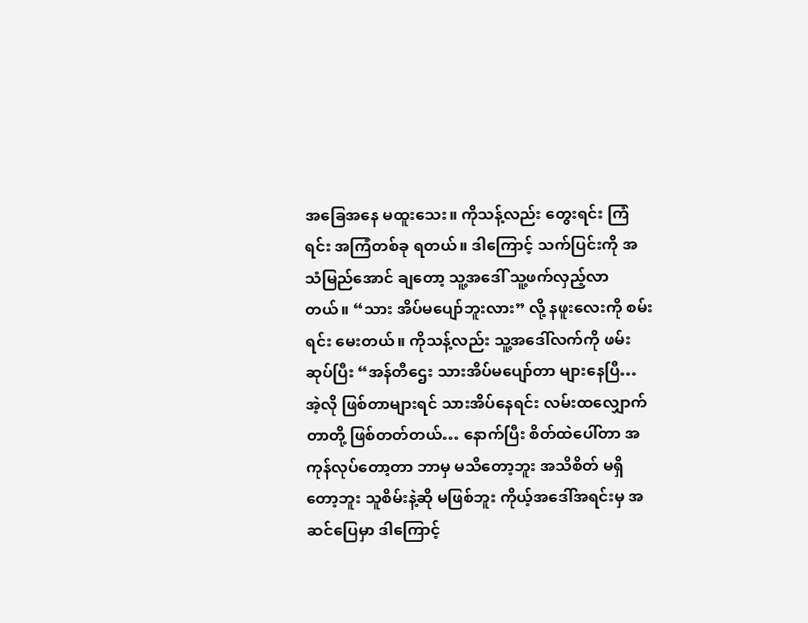အခြေအနေ မထူးသေး။ ကိုသန့်လည်း တွေးရင်း ကြံရင်း အကြံတစ်ခု ရတယ်။ ဒါကြောင့် သက်ပြင်းကို အသံမြည်အောင် ချတော့ သူ့အဒေါ် သူ့ဖက်လှည့်လာတယ်။ “သား အိပ်မပျော်ဘူးလား” လို့ နဖူးလေးကို စမ်းရင်း မေးတယ်။ ကိုသန့်လည်း သူ့အဒေါ်လက်ကို ဖမ်းဆုပ်ပြီး “အန်တီဌေး သားအိပ်မပျော်တာ များနေပြီ… အဲ့လို ဖြစ်တာများရင် သားအိပ်နေရင်း လမ်းထလျှောက်တာတို့ ဖြစ်တတ်တယ်… နောက်ပြီး စိတ်ထဲပေါ်တာ အကုန်လုပ်တော့တာ ဘာမှ မသိတော့ဘူး အသိစိတ် မရှိတော့ဘူး သူစိမ်းနဲ့ဆို မဖြစ်ဘူး ကိုယ့်အဒေါ်အရင်းမှ အဆင်ပြေမှာ ဒါကြောင့်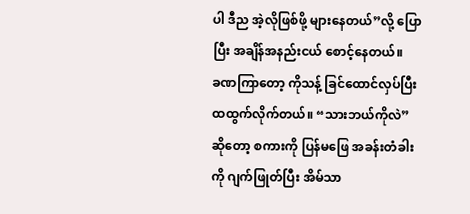ပါ ဒီည အဲ့လိုဖြစ်ဖို့ များနေတယ်”လို့ ပြောပြီး အချိန်အနည်းငယ် စောင့်နေတယ်။
ခဏကြာတော့ ကိုသန့် ခြင်ထောင်လှပ်ပြီး ထထွက်လိုက်တယ်။ “သားဘယ်ကိုလဲ” ဆိုတော့ စကားကို ပြန်မဖြေ အခန်းတံခါးကို ဂျက်ဖြုတ်ပြီး အိမ်သာ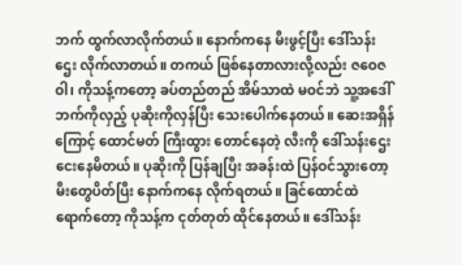ဘက် ထွက်လာလိုက်တယ်။ နောက်ကနေ မီးဖွင့်ပြီး ဒေါ်သန်းဌေး လိုက်လာတယ်။ တကယ် ဖြစ်နေတာလားလို့လည်း ဇဝေဇဝါ၊ ကိုသန့်ကတော့ ခပ်တည်တည် အိမ်သာထဲ မဝင်ဘဲ သူ့အဒေါ် ဘက်ကိုလှည့် ပုဆိုးကိုလှန်ပြီး သေးပေါက်နေတယ်။ ဆေးအရှိန်ကြောင့် ထောင်မတ် ကြီးထွား တောင်နေတဲ့ လီးကို ဒေါ်သန်းဌေး ငေးနေမိတယ်။ ပုဆိုးကို ပြန်ချပြီး အခန်းထဲ ပြန်ဝင်သွားတော့ မီးတွေပိတ်ပြီး နောက်ကနေ လိုက်ရတယ်။ ခြင်ထောင်ထဲ ရောက်တော့ ကိုသန့်က ငုတ်တုတ် ထိုင်နေတယ်။ ဒေါ်သန်း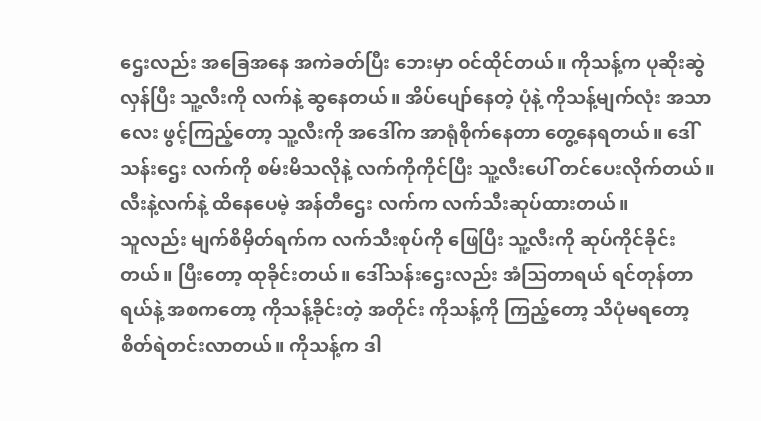ဌေးလည်း အခြေအနေ အကဲခတ်ပြီး ဘေးမှာ ဝင်ထိုင်တယ်။ ကိုသန့်က ပုဆိုးဆွဲလှန်ပြီး သူ့လီးကို လက်နဲ့ ဆွနေတယ်။ အိပ်ပျော်နေတဲ့ ပုံနဲ့ ကိုသန့်မျက်လုံး အသာလေး ဖွင့်ကြည့်တော့ သူ့လီးကို အဒေါ်က အာရုံစိုက်နေတာ တွေ့နေရတယ်။ ဒေါ်သန်းဌေး လက်ကို စမ်းမိသလိုနဲ့ လက်ကိုကိုင်ပြီး သူ့လီးပေါ် တင်ပေးလိုက်တယ်။ လီးနဲ့လက်နဲ့ ထိနေပေမဲ့ အန်တီဌေး လက်က လက်သီးဆုပ်ထားတယ်။
သူလည်း မျက်စိမှိတ်ရက်က လက်သီးစုပ်ကို ဖြေပြီး သူ့လီးကို ဆုပ်ကိုင်ခိုင်းတယ်။ ပြီးတော့ ထုခိုင်းတယ်။ ဒေါ်သန်းဌေးလည်း အံသြတာရယ် ရင်တုန်တာရယ်နဲ့ အစကတော့ ကိုသန့်ခိုင်းတဲ့ အတိုင်း ကိုသန့်ကို ကြည့်တော့ သိပုံမရတော့ စိတ်ရဲတင်းလာတယ်။ ကိုသန့်က ဒါ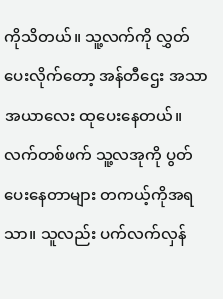ကိုသိတယ်။ သူ့လက်ကို လွှတ်ပေးလိုက်တော့ အန်တီဌေး အသာအယာလေး ထုပေးနေတယ်။ လက်တစ်ဖက် သူ့လအုကို ပွတ်ပေးနေတာများ တကယ့်ကိုအရသာ။ သူလည်း ပက်လက်လှန်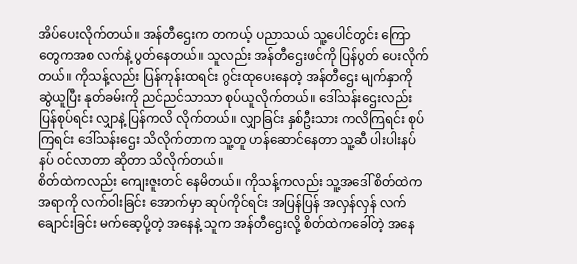အိပ်ပေးလိုက်တယ်။ အန်တီဌေးက တကယ့် ပညာသယ် သူ့ပေါင်တွင်း ကြောတွေကအစ လက်နဲ့ ပွတ်နေတယ်။ သူလည်း အန်တီဌေးဖင်ကို ပြန်ပွတ် ပေးလိုက်တယ်။ ကိုသန့်လည်း ပြန်ကုန်းထရင်း ဂွင်းထုပေးနေတဲ့ အန်တီဌေး မျက်နှာကို ဆွဲယူပြီး နုတ်ခမ်းကို ညင်ညင်သာသာ စုပ်ယူလိုက်တယ်။ ဒေါ်သန်းဌေးလည်း ပြန်စုပ်ရင်း လျှာနဲ့ ပြန်ကလိ လိုက်တယ်။ လျှာခြင်း နှစ်ဦးသား ကလိကြရင်း စုပ်ကြရင်း ဒေါ်သန်းဌေး သိလိုက်တာက သူ့တူ ဟန်ဆောင်နေတာ သူ့ဆီ ပါးပါးနပ်နပ် ဝင်လာတာ ဆိုတာ သိလိုက်တယ်။
စိတ်ထဲကလည်း ကျေးဇူးတင် နေမိတယ်။ ကိုသန့်ကလည်း သူ့အဒေါ် စိတ်ထဲက အရာကို လက်ဝါးခြင်း အောက်မှာ ဆုပ်ကိုင်ရင်း အပြန်ပြန် အလှန်လှန် လက်ချောင်းခြင်း မက်ဆေ့ပို့တဲ့ အနေနဲ့ သူက အန်တီဌေးလို့ စိတ်ထဲကခေါ်တဲ့ အနေ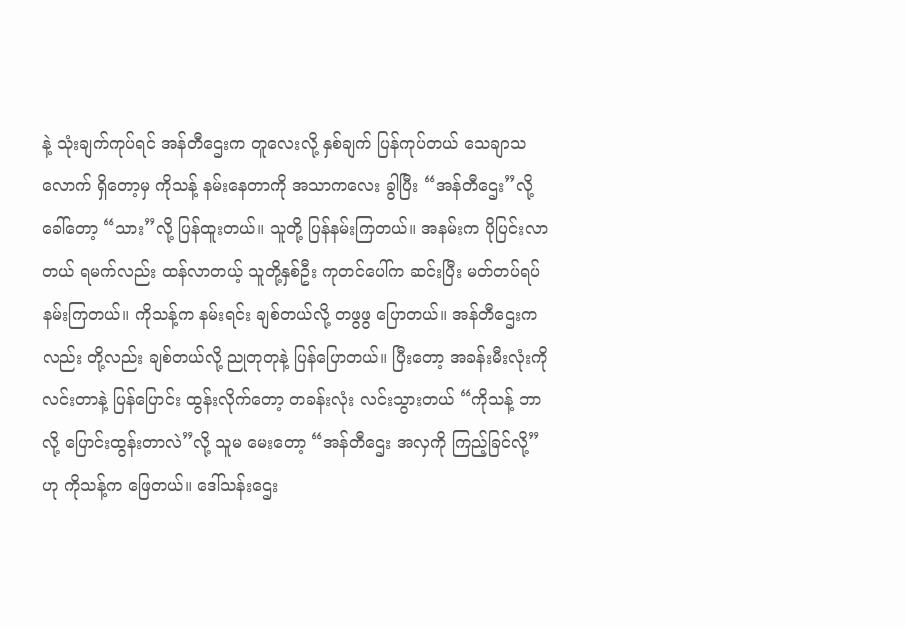နဲ့ သုံးချက်ကုပ်ရင် အန်တီဌေးက တူလေးလို့ နှစ်ချက် ပြန်ကုပ်တယ် သေချာသလောက် ရှိတော့မှ ကိုသန့် နမ်းနေတာကို အသာကလေး ခွါပြီး “အန်တီဌေး”လို့ ခေါ်တော့ “သား”လို့ ပြန်ထူးတယ်။ သူတို့ ပြန်နမ်းကြတယ်။ အနမ်းက ပိုပြင်းလာတယ် ရမက်လည်း ထန်လာတယ့် သူတို့နှစ်ဦး ကုတင်ပေါ်က ဆင်းပြီး မတ်တပ်ရပ် နမ်းကြတယ်။ ကိုသန့်က နမ်းရင်း ချစ်တယ်လို့ တဖွဖွ ပြောတယ်။ အန်တီဌေးကလည်း တို့လည်း ချစ်တယ်လို့ ညုတုတုနဲ့ ပြန်ပြောတယ်။ ပြီးတော့ အခန်းမီးလုံးကို လင်းတာနဲ့ ပြန်ပြောင်း ထွန်းလိုက်တော့ တခန်းလုံး လင်းသွားတယ် “ကိုသန့် ဘာလို့ ပြောင်းထွန်းတာလဲ”လို့ သူမ မေးတော့ “အန်တီဌေး အလှကို ကြည့်ခြင်လို့”ဟု ကိုသန့်က ဖြေတယ်။ ဒေါ်သန်းဌေး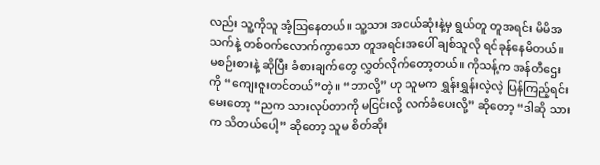လည်း သူ့ကိုသူ အံ့သြနေတယ်။ သူ့သား အငယ်ဆုံးနဲ့မှ ရွယ်တူ တူအရင်း မိမိအသက်နဲ့ တစ်ဝက်လောက်ကွာသော တူအရင်းအပေါ် ချစ်သူလို ရင်ခုန်နေမိတယ်။
မစဉ်းစားနဲ့ ဆိုပြီး ခံစားချက်တွေ လွှတ်လိုက်တော့တယ်။ ကိုသန့်က အန်တီဌေးကို “ကျေးဇူးတင်တယ်”တဲ့။ “ဘာလို့” ဟု သူမက ရွှန်းရွှန်းလဲ့လဲ့ ပြန်ကြည့်ရင်း မေးတော့ “ညက သားလုပ်တာကို မငြင်းလို့ လက်ခံပေးလို့” ဆိုတော့ “ဒါဆို သားက သိတယ်ပေါ့” ဆိုတော့ သူမ စိတ်ဆိုး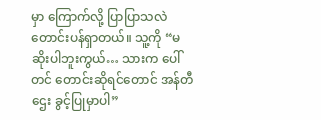မှာ ကြောက်လို့ ပြာပြာသလဲ တောင်းပန်ရှာတယ်။ သူ့ကို “မဆိုးပါဘူးကွယ်… သားက ပေါ်တင် တောင်းဆိုရင်တောင် အန်တီဌေး ခွင့်ပြုမှာပါ”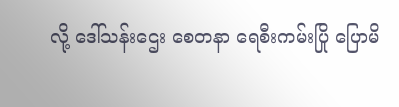လို့ ဒေါ်သန်းဌေး စေတနာ ရေစီးကမ်းပြို ပြောမိ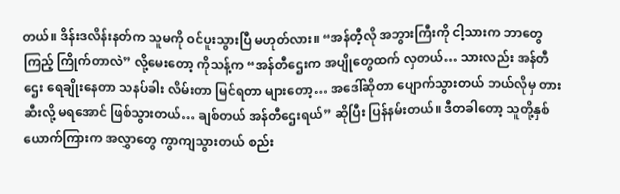တယ်။ ဒိန်းဒလိန်းနတ်က သူမကို ဝင်ပူးသွားပြီ မဟုတ်လား။ “အန်တီ့လို အဘွားကြီးကို ငါ့သားက ဘာတွေကြည့် ကြိုက်တာလဲ” လို့မေးတော့ ကိုသန့်က “အန်တီဌေးက အပျိုတွေထက် လှတယ်… သားလည်း အန်တီဌေး ရေချိုးနေတာ သနပ်ခါး လိမ်းတာ မြင်ရတာ များတော့… အဒေါ်ဆိုတာ ပျောက်သွားတယ် ဘယ်လိုမှ တားဆီးလို့ မရအောင် ဖြစ်သွားတယ်… ချစ်တယ် အန်တီဌေးရယ်” ဆိုပြီး ပြန်နမ်းတယ်။ ဒီတခါတော့ သူတို့နှစ်ယောက်ကြားက အလွှာတွေ ကွာကျသွားတယ် စည်း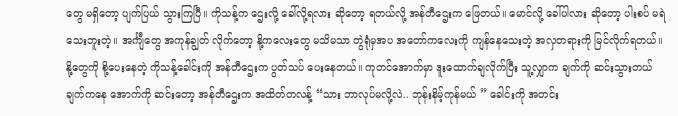တွေ မရှိတော့ ပျက်ပြယ် သွားကြပြီ။ ကိုသန့်က ဌေးလို့ ခေါ်လို့ရလား ဆိုတော့ ရတယ်လို့ အန်တီဌေးက ဖြေတယ်။ မောင်လို့ ခေါ်ပါလား ဆိုတော့ ပါးစပ် မရဲသေးဘူးတဲ့။ အင်္ကျီတွေ အကုန်ချွတ် လိုက်တော့ နို့ကလေးတွေ မသိမသာ တွဲရုံမှအပ အတော်ကလေးကို ကျန်နေသေးတဲ့ အလှတရားကို မြင်လိုက်ရတယ်။ နို့တွေကို စို့ပေးနေတဲ့ ကိုသန့်ခေါင်းကို အန်တီဌေးက ပွတ်သပ် ပေးနေတယ်။ ကုတင်အောက်မှာ ဒူးထောက်ချလိုက်ပြီး သူ့လျှာက ချက်ကို ဆင်းသွားတယ် ချက်ကနေ အောက်ကို ဆင်းတော့ အန်တီဌေးက အထိတ်တလန့် “သား ဘာလုပ်မလို့လဲ.. ဘုန်းနိမ့်ကုန်မယ် ” ခေါင်းကို အတင်း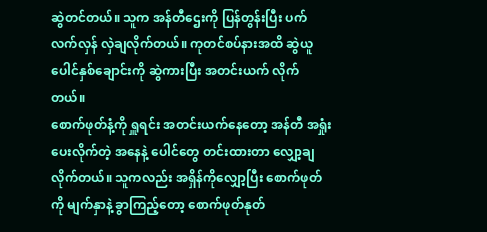ဆွဲတင်တယ်။ သူက အန်တီဌေးကို ပြန်တွန်းပြီး ပက်လက်လှန် လှဲချလိုက်တယ်။ ကုတင်စပ်နားအထိ ဆွဲယူ ပေါင်နှစ်ချောင်းကို ဆွဲကားပြီး အတင်းယက် လိုက်တယ်။
စောက်ဖုတ်နံ့ကို ရှူရင်း အတင်းယက်နေတော့ အန်တီ အရှုံးပေးလိုက်တဲ့ အနေနဲ့ ပေါင်တွေ တင်းထားတာ လျှော့ချလိုက်တယ်။ သူကလည်း အရှိန်ကိုလျှော့ပြီး စောက်ဖုတ်ကို မျက်နှာနဲ့ ခွာကြည့်တော့ စောက်ဖုတ်နုတ်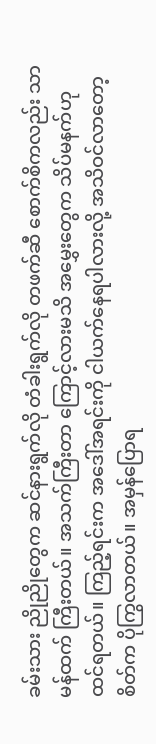ခမ်းသား ညိုညိုတွေက ဆင်နားရွက်လို တံခါးရွက်လို တဖက်ဆီ စောက်စိကလည်း သာမန်ထက် ကြီးတယ်။ အသက်ကြီးတာ ကြောင့်လားမသိ အမွှေးတွေက သိပ်မနက်ဟု ထင်ရတယ်။ ကြည့်ရင်းက အဒေါ်အရင်းကို ငါယက်နေရပါလားလို့ အသိဝင်လာတော့ စိတ်က ပိုကြွလာတယ်။ အမှန်ပြောရ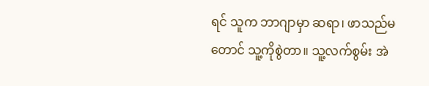ရင် သူက ဘာဂျာမှာ ဆရာ၊ ဖာသည်မတောင် သူ့ကိုစွဲတာ။ သူ့လက်စွမ်း အဲ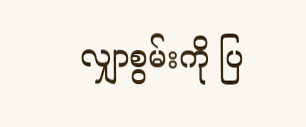လျှာစွမ်းကို ပြ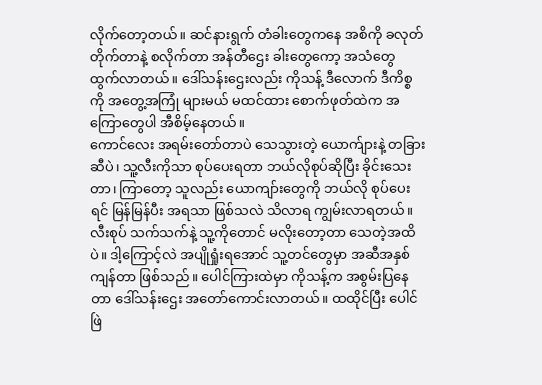လိုက်တော့တယ်။ ဆင်နားရွက် တံခါးတွေကနေ အစိကို ခလုတ်တိုက်တာနဲ့ စလိုက်တာ အန်တီဌေး ခါးတွေကော့ အသံတွေ ထွက်လာတယ်။ ဒေါ်သန်းဌေးလည်း ကိုသန့် ဒီလောက် ဒီကိစ္စကို အတွေ့အကြုံ များမယ် မထင်ထား စောက်ဖုတ်ထဲက အကြောတွေပါ အီစိမ့်နေတယ်။
ကောင်လေး အရမ်းတော်တာပဲ သေသွားတဲ့ ယောက်ျားနဲ့ တခြားဆီပဲ၊ သူ့လီးကိုသာ စုပ်ပေးရတာ ဘယ်လိုစုပ်ဆိုပြီး ခိုင်းသေးတာ၊ ကြာတော့ သူလည်း ယောကျာ်းတွေကို ဘယ်လို စုပ်ပေးရင် မြန်မြန်ပီး အရသာ ဖြစ်သလဲ သိလာရ ကျွမ်းလာရတယ်။ လီးစုပ် သက်သက်နဲ့ သူ့ကိုတောင် မလိုးတော့တာ သေတဲ့အထိပဲ။ ဒါ့ကြောင့်လဲ အပျိုရှုံးရအောင် သူ့တင်တွေမှာ အဆီအနှစ်ကျန်တာ ဖြစ်သည်။ ပေါင်ကြားထဲမှာ ကိုသန့်က အစွမ်းပြနေတာ ဒေါ်သန်းဌေး အတော်ကောင်းလာတယ်။ ထထိုင်ပြီး ပေါင်ဖြဲ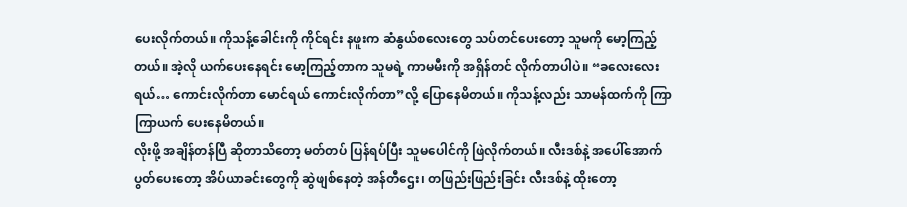ပေးလိုက်တယ်။ ကိုသန့်ခေါင်းကို ကိုင်ရင်း နဖူးက ဆံနွယ်စလေးတွေ သပ်တင်ပေးတော့ သူမကို မော့ကြည့်တယ်။ အဲ့လို ယက်ပေးနေရင်း မော့ကြည့်တာက သူမရဲ့ ကာမမီးကို အရှိန်တင် လိုက်တာပါပဲ။ “ခလေးလေးရယ်… ကောင်းလိုက်တာ မောင်ရယ် ကောင်းလိုက်တာ”လို့ ပြောနေမိတယ်။ ကိုသန့်လည်း သာမန်ထက်ကို ကြာကြာယက် ပေးနေမိတယ်။
လိုးဖို့ အချိန်တန်ပြီ ဆိုတာသိတော့ မတ်တပ် ပြန်ရပ်ပြီး သူမပေါင်ကို ဖြဲလိုက်တယ်။ လီးဒစ်နဲ့ အပေါ်အောက် ပွတ်ပေးတော့ အိပ်ယာခင်းတွေကို ဆွဲဖျစ်နေတဲ့ အန်တီဌေး၊ တဖြည်းဖြည်းခြင်း လီးဒစ်နဲ့ ထိုးတော့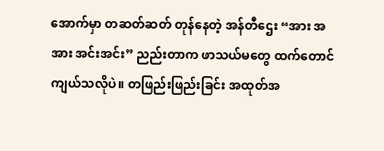အောက်မှာ တဆတ်ဆတ် တုန်နေတဲ့ အန်တီဌေး “အား အ အား အင်းအင်း” ညည်းတာက ဖာသယ်မတွေ ထက်တောင် ကျယ်သလိုပဲ။ တဖြည်းဖြည်းခြင်း အထုတ်အ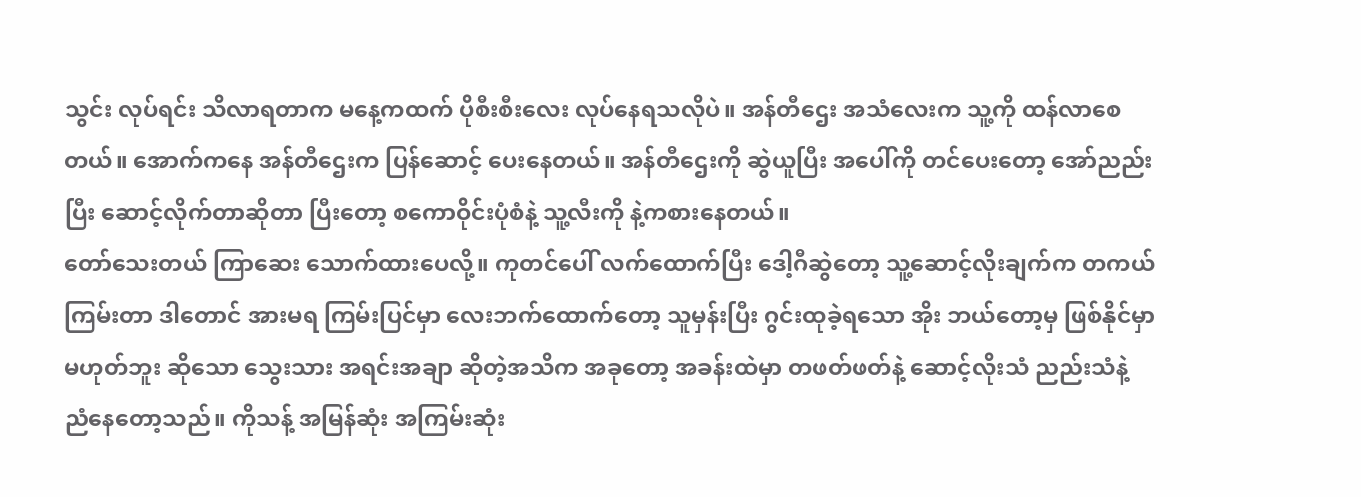သွင်း လုပ်ရင်း သိလာရတာက မနေ့ကထက် ပိုစီးစီးလေး လုပ်နေရသလိုပဲ။ အန်တီဌေး အသံလေးက သူ့ကို ထန်လာစေတယ်။ အောက်ကနေ အန်တီဌေးက ပြန်ဆောင့် ပေးနေတယ်။ အန်တီဌေးကို ဆွဲယူပြီး အပေါ်ကို တင်ပေးတော့ အော်ညည်းပြီး ဆောင့်လိုက်တာဆိုတာ ပြီးတော့ စကောဝိုင်းပုံစံနဲ့ သူ့လီးကို နဲ့ကစားနေတယ်။
တော်သေးတယ် ကြာဆေး သောက်ထားပေလို့။ ကုတင်ပေါ် လက်ထောက်ပြီး ဒေါ့ဂီဆွဲတော့ သူ့ဆောင့်လိုးချက်က တကယ်ကြမ်းတာ ဒါတောင် အားမရ ကြမ်းပြင်မှာ လေးဘက်ထောက်တော့ သူမှန်းပြီး ဂွင်းထုခဲ့ရသော အိုး ဘယ်တော့မှ ဖြစ်နိုင်မှာ မဟုတ်ဘူး ဆိုသော သွေးသား အရင်းအချာ ဆိုတဲ့အသိက အခုတော့ အခန်းထဲမှာ တဖတ်ဖတ်နဲ့ ဆောင့်လိုးသံ ညည်းသံနဲ့ ညံနေတော့သည်။ ကိုသန့် အမြန်ဆုံး အကြမ်းဆုံး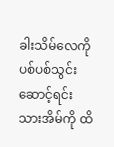ခါးသိမ်လေကို ပစ်ပစ်သွင်း ဆောင့်ရင်း သားအိမ်ကို ထိ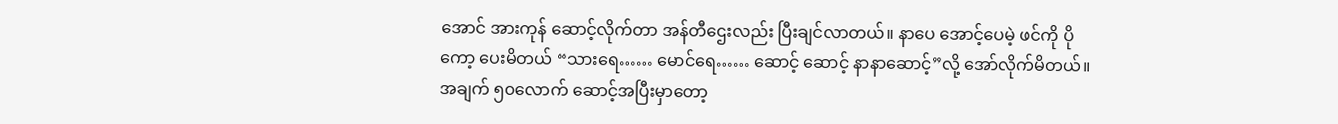အောင် အားကုန် ဆောင့်လိုက်တာ အန်တီဌေးလည်း ပြီးချင်လာတယ်။ နာပေ အောင့်ပေမဲ့ ဖင်ကို ပိုကော့ ပေးမိတယ် “သားရေ…… မောင်ရေ…… ဆောင့် ဆောင့် နာနာဆောင့်”လို့ အော်လိုက်မိတယ်။
အချက် ၅၀လောက် ဆောင့်အပြီးမှာတော့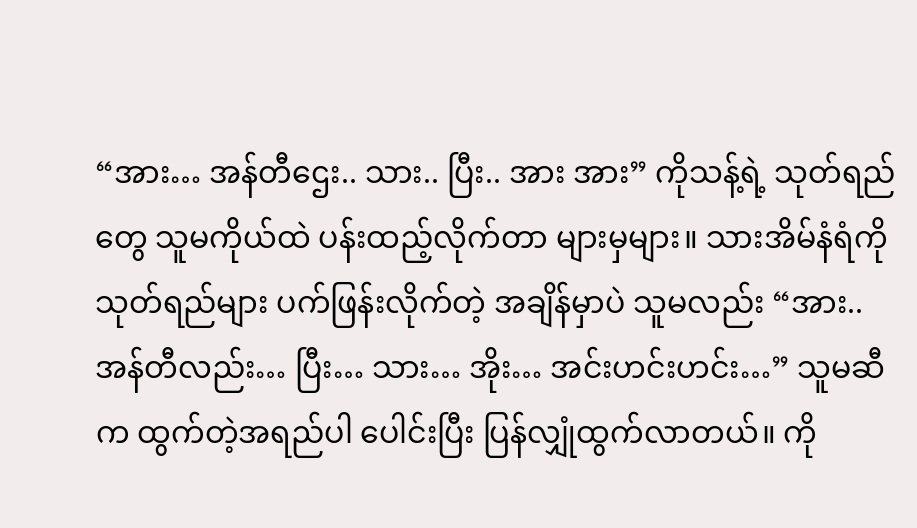“အား… အန်တီဌေး.. သား.. ပြီး.. အား အား” ကိုသန့်ရဲ့ သုတ်ရည်တွေ သူမကိုယ်ထဲ ပန်းထည့်လိုက်တာ များမှများ။ သားအိမ်နံရံကို သုတ်ရည်များ ပက်ဖြန်းလိုက်တဲ့ အချိန်မှာပဲ သူမလည်း “အား.. အန်တီလည်း… ပြီး… သား… အိုး… အင်းဟင်းဟင်း…” သူမဆီက ထွက်တဲ့အရည်ပါ ပေါင်းပြီး ပြန်လျှုံထွက်လာတယ်။ ကို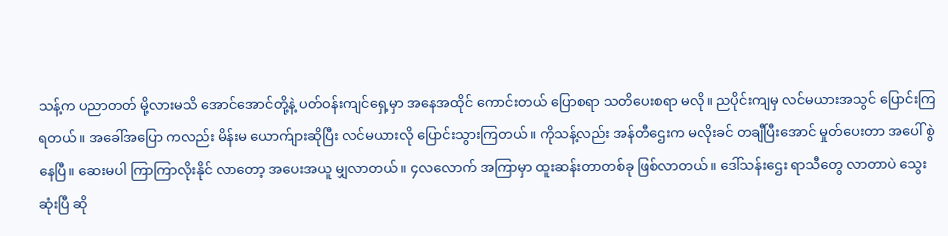သန့်က ပညာတတ် မို့လားမသိ အောင်အောင်တို့နဲ့ ပတ်ဝန်းကျင်ရှေ့မှာ အနေအထိုင် ကောင်းတယ် ပြောစရာ သတိပေးစရာ မလို။ ညပိုင်းကျမှ လင်မယားအသွင် ပြောင်းကြရတယ်။ အခေါ်အပြော ကလည်း မိန်းမ ယောက်ျားဆိုပြီး လင်မယားလို ပြောင်းသွားကြတယ်။ ကိုသန့်လည်း အန်တီဌေးက မလိုးခင် တချီပြီးအောင် မှုတ်ပေးတာ အပေါ် စွဲနေပြီ။ ဆေးမပါ ကြာကြာလိုးနိုင် လာတော့ အပေးအယူ မျှလာတယ်။ ၄လလောက် အကြာမှာ ထူးဆန်းတာတစ်ခု ဖြစ်လာတယ်။ ဒေါ်သန်းဌေး ရာသီတွေ လာတာပဲ သွေးဆုံးပြီ ဆို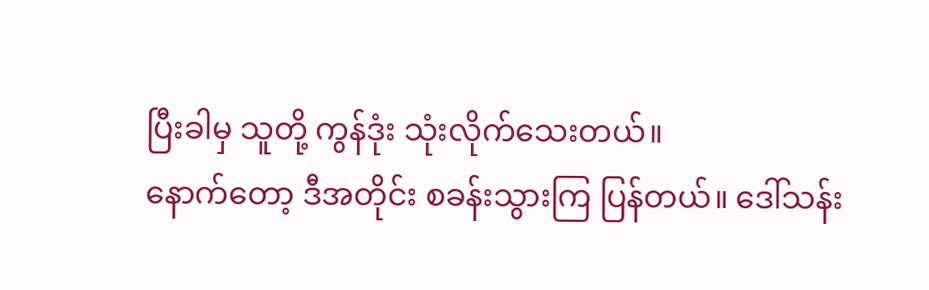ပြီးခါမှ သူတို့ ကွန်ဒုံး သုံးလိုက်သေးတယ်။
နောက်တော့ ဒီအတိုင်း စခန်းသွားကြ ပြန်တယ်။ ဒေါ်သန်း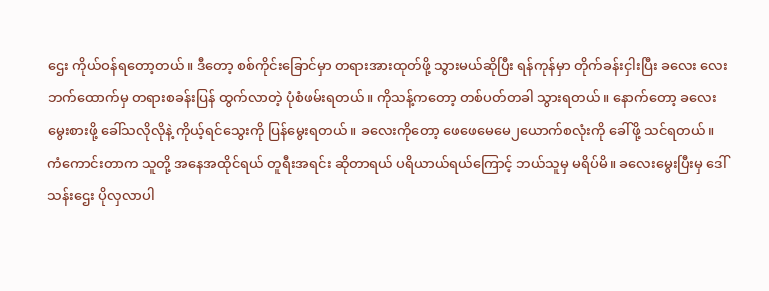ဌေး ကိုယ်ဝန်ရတော့တယ်။ ဒီတော့ စစ်ကိုင်းခြောင်မှာ တရားအားထုတ်ဖို့ သွားမယ်ဆိုပြီး ရန်ကုန်မှာ တိုက်ခန်းငှါးပြီး ခလေး လေးဘက်ထောက်မှ တရားစခန်းပြန် ထွက်လာတဲ့ ပုံစံဖမ်းရတယ်။ ကိုသန့်ကတော့ တစ်ပတ်တခါ သွားရတယ်။ နောက်တော့ ခလေးမွေးစားဖို့ ခေါ်သလိုလိုနဲ့ ကိုယ့်ရင်သွေးကို ပြန်မွေးရတယ်။ ခလေးကိုတော့ ဖေဖေမေမေ၂ယောက်စလုံးကို ခေါ်ဖို့ သင်ရတယ်။ ကံကောင်းတာက သူတို့ အနေအထိုင်ရယ် တူရီးအရင်း ဆိုတာရယ် ပရိယာယ်ရယ်ကြောင့် ဘယ်သူမှ မရိပ်မိ။ ခလေးမွေးပြီးမှ ဒေါ်သန်းဌေး ပိုလှလာပါ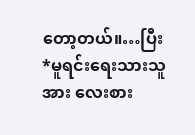တော့တယ်။…ပြီး
*မူရင်းရေးသားသူအား လေးစား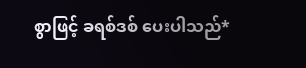စွာဖြင့် ခရစ်ဒစ် ပေးပါသည်*